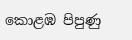කොළඹ පිපුණු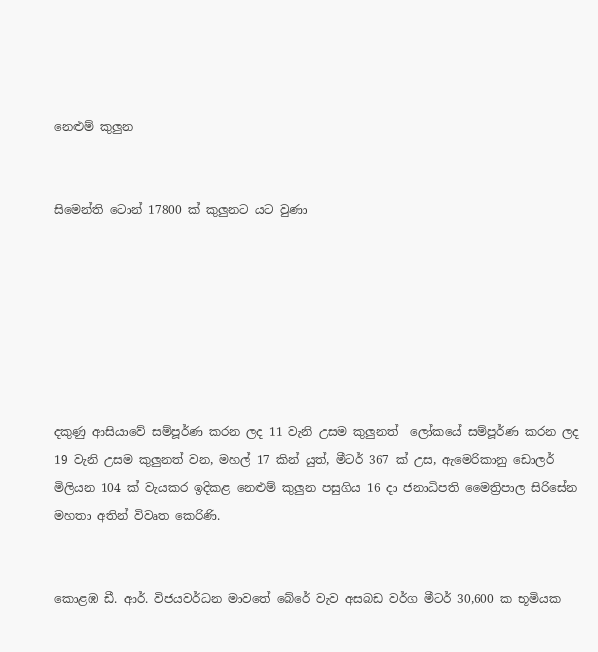නෙළුම් කුලුන


සිමෙන්ති ටොන් 17800 ක් කුලුනට යට වුණා







දකුණු ආසියාවේ සම්පූර්ණ කරන ලද 11 වැනි උසම කුලුනත්  ලෝකයේ සම්පූර්ණ කරන ලද 19 වැනි උසම කුලුනත් වන, මහල් 17 කින් යුත්, මීටර් 367 ක් උස, ඇමෙරිකානු ඩොලර් මිලියන 104 ක් වැයකර ඉදිකළ නෙළුම් කුලුන පසුගිය 16 ද‌ා ජනාධිපති මෛත්‍රිපාල සිරිසේන මහතා අතින් විවෘත කෙරිණි.


කොළඹ ඩී. ආර්. විජයවර්ධන මාවතේ බේරේ වැව අසබඩ වර්ග මීටර් 30,600 ක භූමියක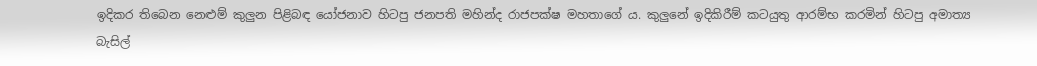ඉදිකර තිබෙන නෙළුම් කුලුන පිළිබඳ යෝජනාව හිටපු ජනපති මහින්ද රාජපක්ෂ මහතාගේ ය. කුලුනේ ඉදිකිරීම් කටයුතු ආරම්භ කරමින් හිටපු අමාත්‍ය බැසිල්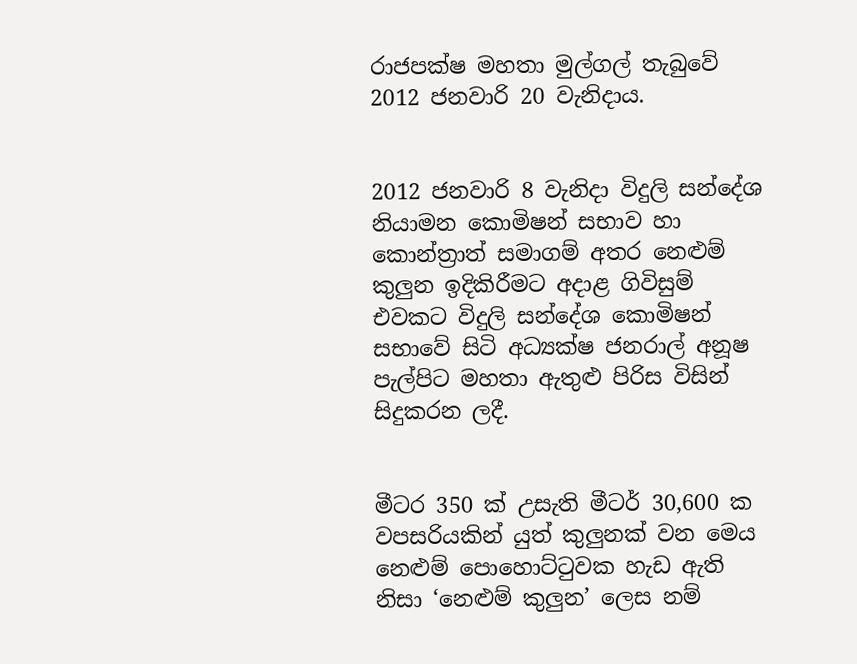රාජපක්ෂ මහතා මුල්ගල් තැබුවේ 2012 ජනවාරි 20 වැනිද‌ාය.


2012 ජනවාරි 8 වැනිද‌ා විදුලි සන්දේශ නියාමන කොමිෂන් සභාව හා කොන්ත්‍රාත් සමාගම් අතර නෙළුම් කුලුන ඉදිකිරීමට අද‌ාළ ගිවිසුම් එවකට විදුලි සන්දේශ කොමිෂන් සභාවේ සිටි අධ්‍යක්ෂ ජනරාල් අනූෂ පැල්පිට මහතා ඇතුළු පිරිස විසින් සිදුකරන ලදී.


මීටර 350 ක් උසැති මීටර් 30,600 ක වපසරියකින් යුත් කුලුනක් වන මෙය නෙළුම් පොහොට්ටුවක හැඩ ඇති නිසා ‘නෙළුම් කුලුන’ ලෙස නම්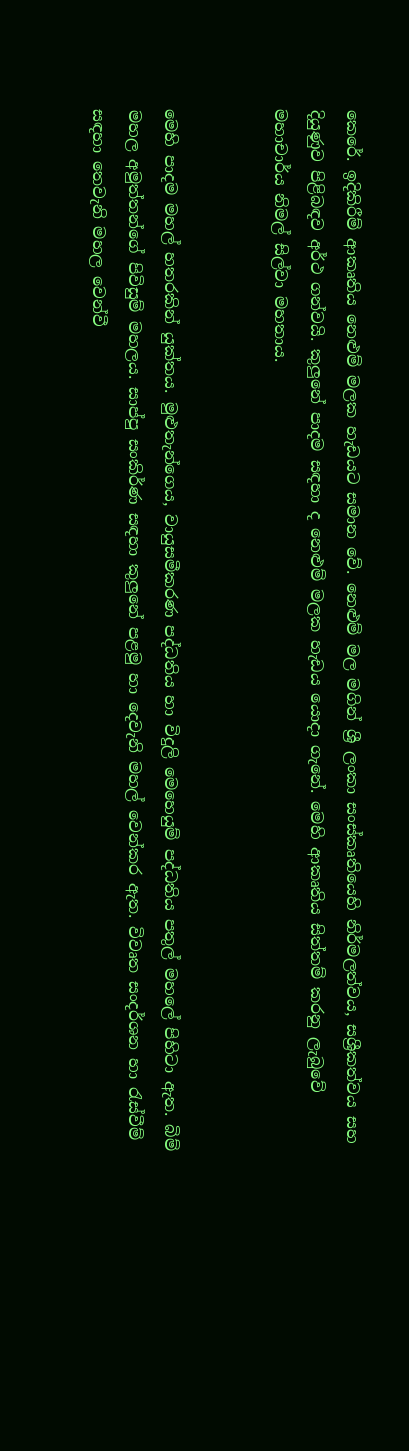කෙරේ. ඉදිකිරීම් ආකෘතිය නෙළුම් මලක හැඩයට සමාන වේ. නෙළුම් මල මගින් ශ්‍රී ලංකා සංස්කෘතියෙහි නිර්මලත්වය, සශ්‍රීකත්වය සහ දියුණුව පිළිබඳව අර්ථ ගන්වයි. කුලුනේ පාදම සඳහා ද නෙළුම් මලක හැඩය යොද‌ා ගැනේ. මෙහි ආකෘතිය සිත්තම් කරනු ලැබුවේ මහාචාර්ය නිමල් සිල්වා මහතාය.


මෙහි පාදම මහල් හතරකින් යුක්තය. මුළුතැන්ගෙය, වායුසමීකරණ පද්ධතිය හා විදුලි මෙහෙයුම් පද්ධතිය පතුල් මහලේ පිහිටා ඇත. බිම් මහල අමුත්තන්ගේ පිවිසුම් මහලය. සාප්පු සංකිර්ණ සඳහා කුලුනේ පළමු හා දෙවැනි මහල් වෙන්කර ඇත. විවෘත සංදර්ශන හා රැස්වීම් සඳහා තෙවැනි මහල වෙන්වී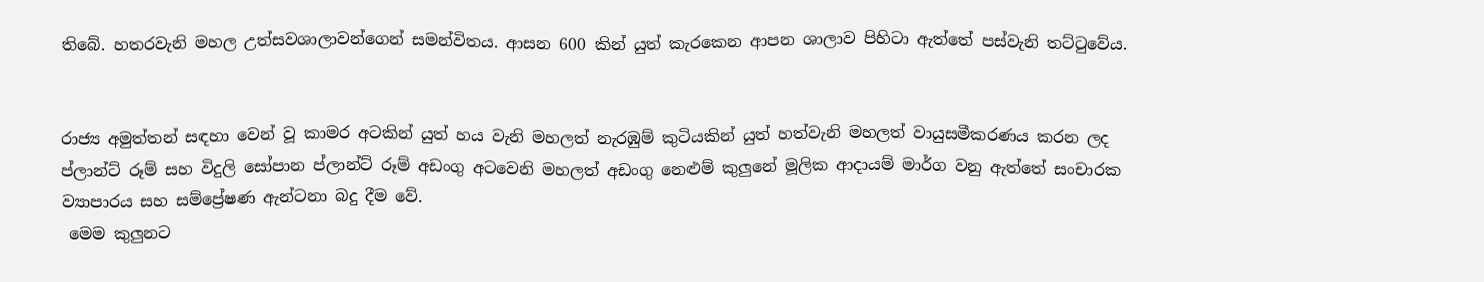තිබේ. හතරවැනි මහල උත්සවශාලාවන්ගෙන් සමන්විතය. ආසන 600 කින් යුත් කැරකෙන ආපන ශාලාව පිහිටා ඇත්තේ පස්වැනි තට්ටුවේය.


රාජ්‍ය අමුත්තන් සඳහා වෙන් වූ කාමර අටකින් යුත් හය වැනි මහලත් නැරඹුම් කුටියකින් යුත් හත්වැනි මහලත් වායුසමීකරණය කරන ලද ප්ලාන්ට් රූම් සහ විදුලි සෝපාන ප්ලාන්ට් රූම් අඩංගු අටවෙනි මහලත් අඩංගු නෙළුම් කුලුනේ මූලික ආද‌ායම් මාර්ග වනු ඇත්තේ සංචාරක ව්‍යාපාරය සහ සම්ප්‍රේෂණ ඇන්ටනා බදු දීම වේ.
 මෙම කුලුනට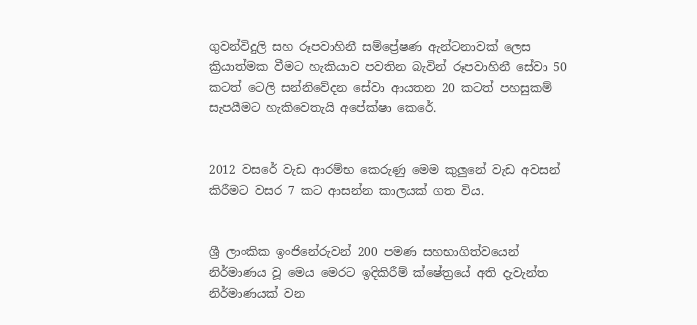ගුවන්විදුලි සහ රූපවාහිනී සම්ප්‍රේෂණ ඇන්ටනාවක් ලෙස ක්‍රියාත්මක වීමට හැකියාව පවතින බැවින් රූපවාහිනී සේවා 50 කටත් ටෙලි සන්නිවේදන සේවා ආයතන 20 කටත් පහසුකම් සැපයීමට හැකිවෙතැයි අපේක්ෂා කෙරේ.


2012 වසරේ වැඩ ආරම්භ කෙරුණු මෙම කුලුනේ වැඩ අවසන් කිරීමට වසර 7 කට ආසන්න කාලයක් ගත විය.


ශ්‍රී ලාංකික ඉංජිනේරුවන් 200 පමණ සහභාගිත්වයෙන් නිර්මාණය වූ මෙය මෙරට ඉදිකිරීම් ක්ෂේත්‍රයේ අති දැවැන්ත නිර්මාණයක් වන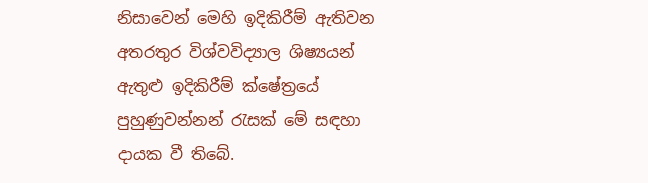නිසාවෙන් මෙහි ඉදිකිරීම් ඇතිවන අතරතුර විශ්වවිද්‍යාල ශිෂ්‍යයන් ඇතුළු ඉදිකිරීම් ක්ෂේත්‍රයේ පුහුණුවන්නන් රැසක් මේ සඳහා ද‌ායක වී තිබේ.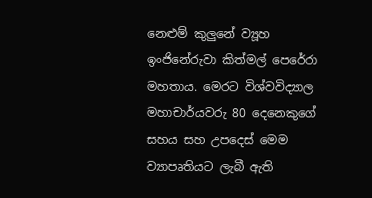නෙළුම් කුලුනේ ව්‍යූහ ඉංජිනේරුවා කිත්මල් පෙරේරා මහතාය. මෙරට විශ්වවිද්‍යාල මහාචාර්යවරු 80 දෙනෙකුගේ සහය සහ උපදෙස් මෙම ව්‍යාපෘතියට ලැබී ඇති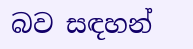බව සඳහන්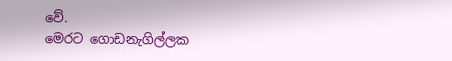වේ.
මෙරට ගොඩනැගිල්ලක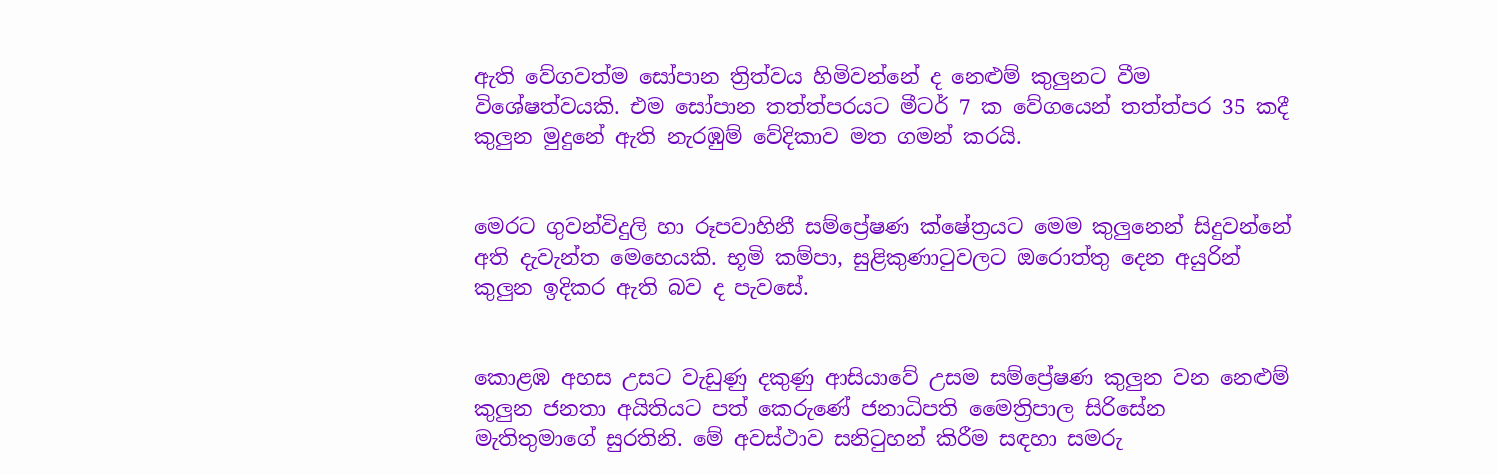ඇති වේගවත්ම සෝපාන ත්‍රිත්වය හිමිවන්නේ ද නෙළුම් කුලුනට වීම විශේෂත්වයකි. එම සෝපාන තත්ත්පරයට මීටර් 7 ක වේගයෙන් තත්ත්පර 35 කදී කුලුන මුදුනේ ඇති නැරඹුම් වේදිකාව මත ගමන් කරයි.


මෙරට ගුවන්විදුලි හා රූපවාහිනී සම්ප්‍රේෂණ ක්ෂේත්‍රයට මෙම කුලුනෙන් සිදුවන්නේ අති දැවැන්ත මෙහෙයකි. භූමි කම්පා, සුළිකුණාටුවලට ඔරොත්තු දෙන අයුරින් කුලුන ඉදිකර ඇති බව ද පැවසේ.


කොළඹ අහස උසට වැඩුණු දකුණු ආසියාවේ උසම සම්ප්‍රේෂණ කුලුන වන නෙළුම් කුලුන ජනතා අයිතියට පත් කෙරුණේ ජනාධිපති මෛත්‍රිපාල සිරිසේන මැතිතුමාගේ සුරතිනි. මේ අවස්ථාව සනිටුහන් කිරීම සඳහා සමරු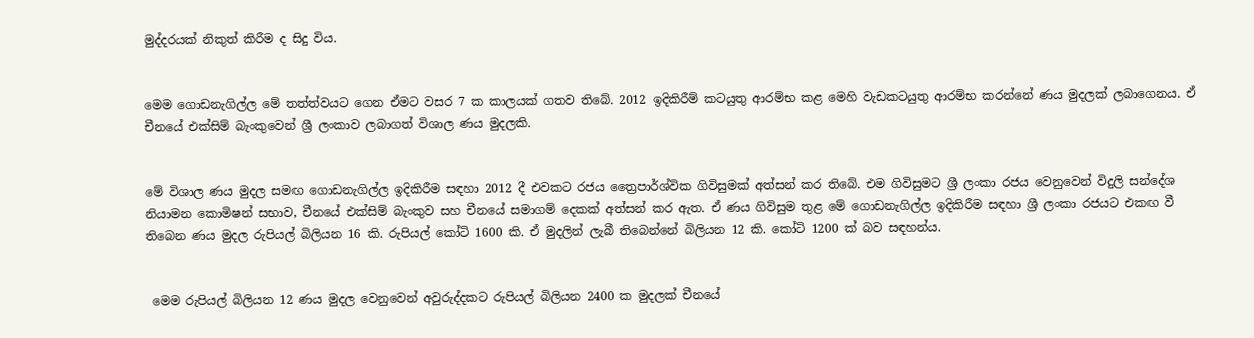මුද්දරයක් නිකුත් කිරීම ද සිදු විය.


මෙම ගොඩනැගිල්ල මේ තත්ත්වයට ගෙන ඒමට වසර 7 ක කාලයක් ගතව තිබේ. 2012 ඉදිකිරීම් කටයුතු ආරම්භ කළ මෙහි වැඩකටයුතු ආරම්භ කරන්නේ ණය මුදලක් ලබාගෙනය. ඒ චීනයේ එක්සිම් බැංකුවෙන් ශ්‍රී ලංකාව ලබාගත් විශාල ණය මුදලකි.


මේ විශාල ණය මුදල සමඟ ගොඩනැගිල්ල ඉදිකිරීම සඳහා 2012 දී එවකට රජය ත්‍රෛපාර්ශ්වික ගිවිසුමක් අත්සන් කර තිබේ. එම ගිවිසුමට ශ්‍රී ලංකා රජය වෙනුවෙන් විදුලි සන්දේශ නියාමන කොමිෂන් සභාව, චීනයේ එක්සිම් බැංකුව සහ චීනයේ සමාගම් දෙකක් අත්සන් කර ඇත. ඒ ණය ගිවිසුම තුළ මේ ගොඩනැගිල්ල ඉදිකිරීම සඳහා ශ්‍රී ලංකා රජයට එකඟ වී තිබෙන ණය මුදල රුපියල් බිලියන 16 කි. රුපියල් කෝටි 1600 කි. ඒ මුදලින් ලැබී තිබෙන්නේ බිලියන 12 කි. කෝටි 1200 ක් බව සඳහන්ය.


 මෙම රුපියල් බිලියන 12 ණය මුදල වෙනුවෙන් අවුරුද්දකට රුපියල් බිලියන 2400 ක මුදලක් චීනයේ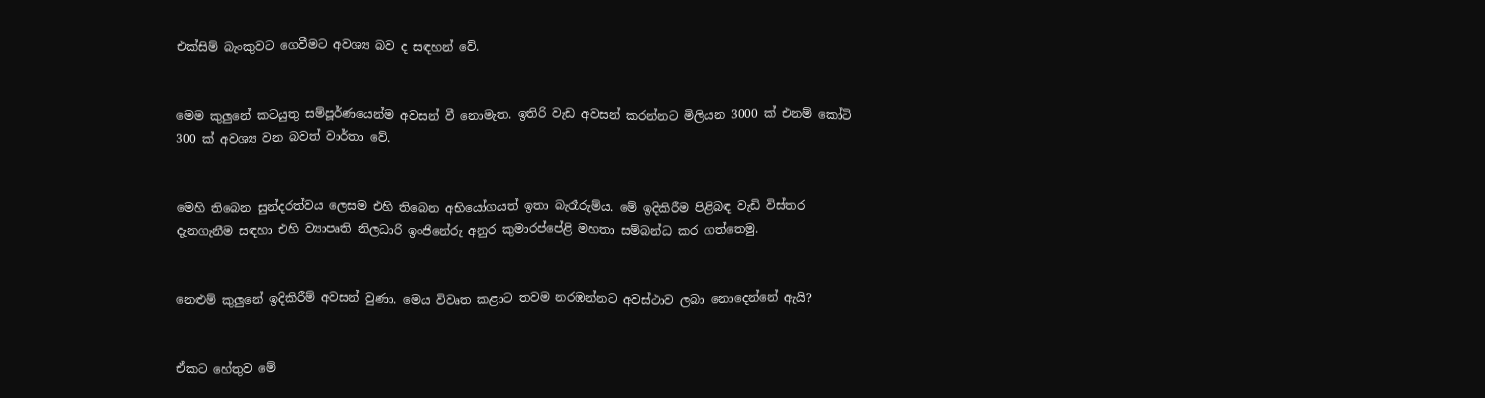එක්සිම් බැංකුවට ගෙවීමට අවශ්‍ය බව ද සඳහන් වේ.


මෙම කුලුනේ කටයුතු සම්පූර්ණයෙන්ම අවසන් වී නොමැත. ඉතිරි වැඩ අවසන් කරන්නට මිලියන 3000 ක් එනම් කෝටි 300 ක් අවශ්‍ය වන බවත් වාර්තා වේ.


මෙහි තිබෙන සුන්දරත්වය ලෙසම එහි තිබෙන අභියෝගයත් ඉතා බැරෑරුම්ය. මේ ඉදිකිරීම පිළිබඳ වැඩි විස්තර දැනගැනීම සඳහා එහි ව්‍යාපෘති නිලධාරි ඉංජිනේරු අනුර කුමාරප්පේළි මහතා සම්බන්ධ කර ගත්තෙමු.


නෙළුම් කුලුනේ ඉදිකිරීම් අවසන් වුණා. මෙය විවෘත කළාට තවම නරඹන්නට අවස්ථාව ලබා නොදෙන්නේ ඇයි?


ඒකට හේතුව මේ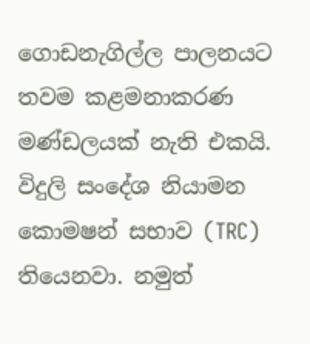ගොඩනැගිල්ල පාලනයට තවම කළමනාකරණ මණ්ඩලයක් නැති එකයි. විදුලි සංදේශ නියාමන කොමෂන් සභාව (TRC) තියෙනවා. නමුත්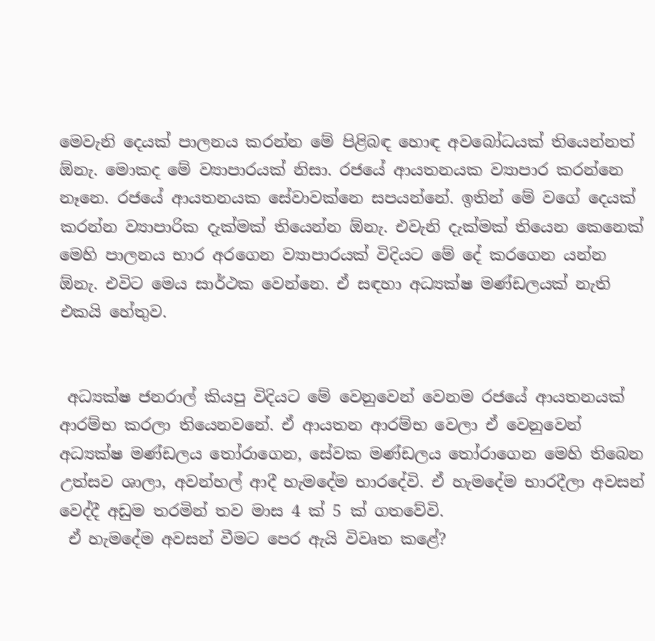මෙවැනි දෙයක් පාලනය කරන්න මේ පිළිබඳ හොඳ අවබෝධයක් තියෙන්නත් ඕනැ. මොකද මේ ව්‍යාපාරයක් නිසා. රජයේ ආයතනයක ව්‍යාපාර කරන්නෙ නෑනෙ. රජයේ ආයතනයක සේවාවක්නෙ සපයන්නේ. ඉතින් මේ වගේ දෙයක් කරන්න ව්‍යාපාරික දැක්මක් තියෙන්න ඕනැ. එවැනි දැක්මක් තියෙන කෙනෙක් මෙහි පාලනය භාර අරගෙන ව්‍යාපාරයක් විදියට මේ දේ කරගෙන යන්න ඕනැ. එවිට මෙය සාර්ථක වෙන්නෙ. ඒ සඳහා අධ්‍යක්ෂ මණ්ඩලයක් නැති එකයි හේතුව.


 අධ්‍යක්ෂ ජනරාල් කියපු විදියට මේ වෙනුවෙන් වෙනම රජයේ ආයතනයක් ආරම්භ කරලා තියෙනවනේ. ඒ ආයතන ආරම්භ වෙලා ඒ වෙනුවෙන් අධ්‍යක්ෂ මණ්ඩලය තෝරාගෙන, සේවක මණ්ඩලය තෝරාගෙන මෙහි තිබෙන උත්සව ශාලා, අවන්හල් ආදී හැමදේම භාරදේවි. ඒ හැමදේම භාරදීලා අවසන් වෙද්දී අඩුම තරමින් තව මාස 4 ක් 5 ක් ගතවේවි.
 ඒ හැමදේම අවසන් වීමට පෙර ඇයි විවෘත කළේ?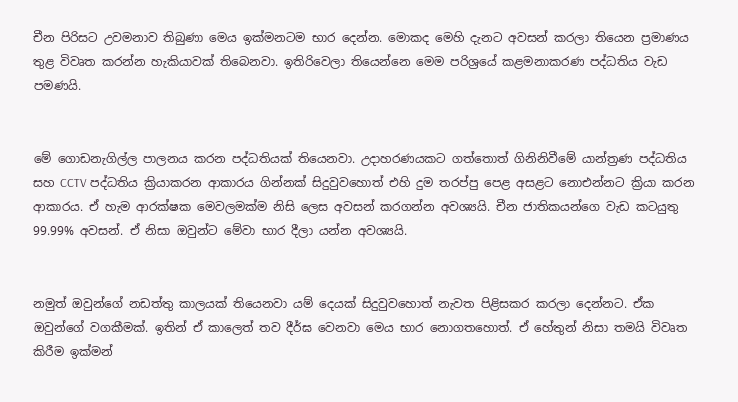චීන පිරිසට උවමනාව තිබුණා මෙය ඉක්මනටම භාර දෙන්න. මොකද මෙහි දැනට අවසන් කරලා තියෙන ප්‍රමාණය තුළ විවෘත කරන්න හැකියාවක් තිබෙනවා. ඉතිරිවෙලා තියෙන්නෙ මෙම පරිශ්‍රයේ කළමනාකරණ පද්ධතිය වැඩ පමණයි.


මේ ගොඩනැගිල්ල පාලනය කරන පද්ධතියක් තියෙනවා. උද‌ාහරණයකට ගත්තොත් ගිනිනිවීමේ යාන්ත්‍රණ පද්ධතිය සහ CCTV පද්ධතිය ක්‍රියාකරන ආකාරය ගින්නක් සිදුවුවහොත් එහි දුම තරප්පු පෙළ අසළට නොඑන්නට ක්‍රියා කරන ආකාරය. ඒ හැම ආරක්ෂක මෙවලමක්ම නිසි ලෙස අවසන් කරගන්න අවශ්‍යයි. චීන ජාතිකයන්ගෙ වැඩ කටයුතු 99.99% අවසන්. ඒ නිසා ඔවුන්ට මේවා භාර දීලා යන්න අවශ්‍යයි.


නමුත් ඔවුන්ගේ නඩත්තු කාලයක් තියෙනවා යම් දෙයක් සිදුවුවහොත් නැවත පිළිසකර කරලා දෙන්නට. ඒක ඔවුන්ගේ වගකීමක්. ඉතින් ඒ කාලෙත් තව දීර්ඝ වෙනවා මෙය භාර නොගතහොත්. ඒ හේතුන් නිසා තමයි විවෘත කිරීම ඉක්මන්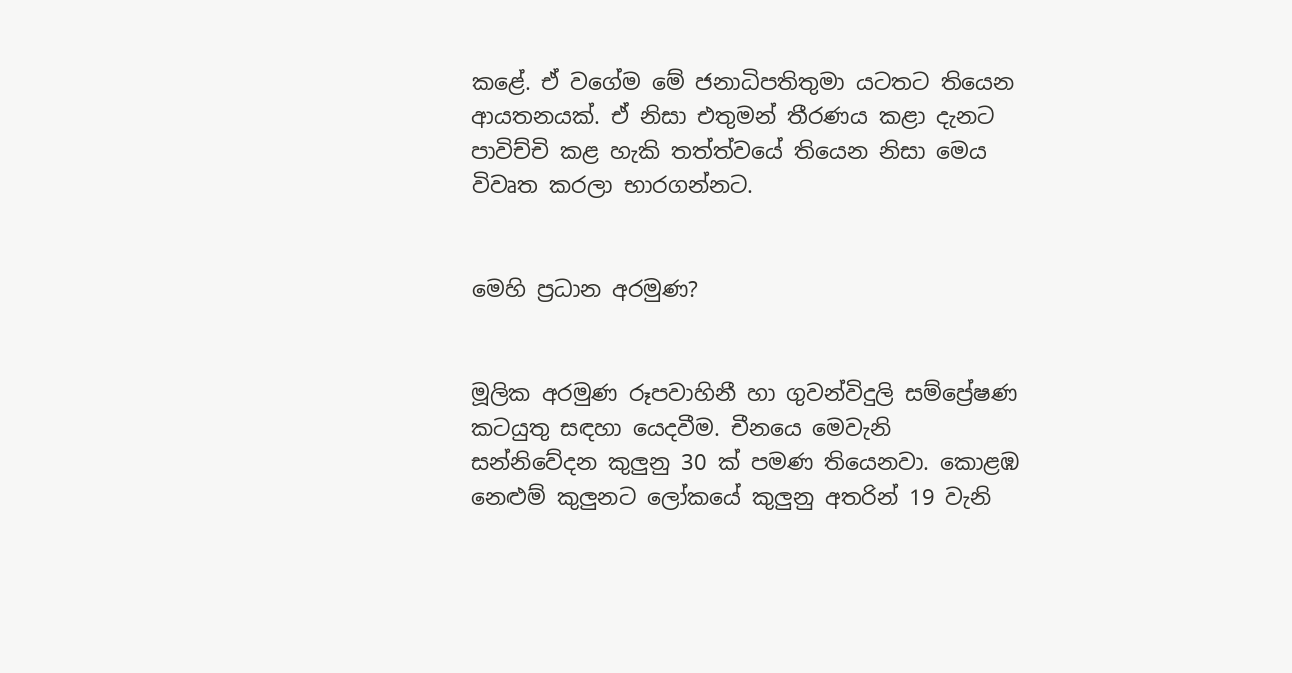කළේ. ඒ වගේම මේ ජනාධිපතිතුමා යටතට තියෙන ආයතනයක්. ඒ නිසා එතුමන් තීරණය කළා දැනට පාවිච්චි කළ හැකි තත්ත්වයේ තියෙන නිසා මෙය විවෘත කරලා භාරගන්නට.


මෙහි ප්‍රධාන අරමුණ?


මූලික අරමුණ රූපවාහිනී හා ගුවන්විදුලි සම්ප්‍රේෂණ කටයුතු සඳහා යෙදවීම. චීනයෙ මෙවැනි සන්නිවේදන කුලුනු 30 ක් පමණ තියෙනවා. කොළඹ නෙළුම් කුලුනට ලෝකයේ කුලුනු අතරින් 19 වැනි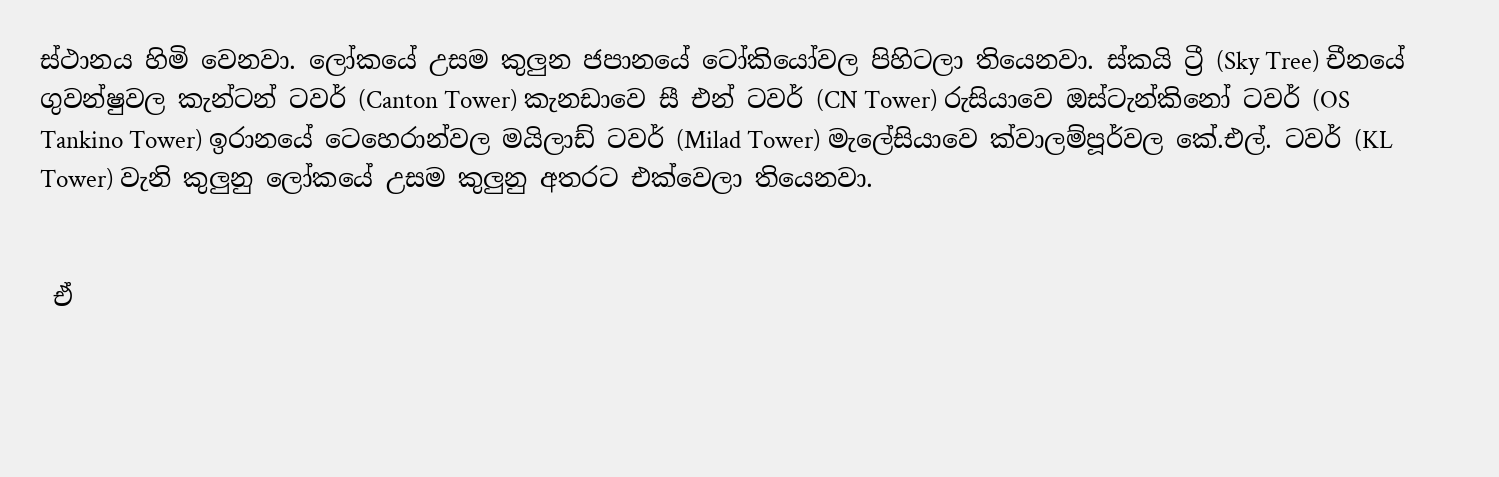ස්ථානය හිමි වෙනවා. ලෝකයේ උසම කුලුන ජපානයේ ටෝකියෝවල පිහිටලා තියෙනවා. ස්කයි ට්‍රී (Sky Tree) චීනයේ ගුවන්ෂුවල කැන්ටන් ටවර් (Canton Tower) කැනඩාවෙ සී එන් ටවර් (CN Tower) රුසියාවෙ ඔස්ටැන්කිනෝ ටවර් (OS Tankino Tower) ඉරානයේ ටෙහෙරාන්වල මයිලාඩ් ටවර් (Milad Tower) මැලේසියාවෙ ක්වාලම්පූර්වල කේ.එල්. ටවර් (KL Tower) වැනි කුලුනු ලෝකයේ උසම කුලුනු අතරට එක්වෙලා තියෙනවා.


 ඒ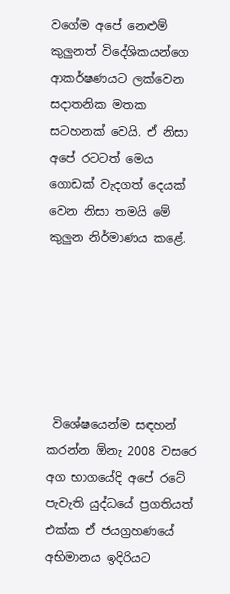වගේම අපේ නෙළුම් කුලුනත් විදේශිකයන්ගෙ ආකර්ෂණයට ලක්වෙන සද‌ාතනික මතක සටහනක් වෙයි. ඒ නිසා අපේ රටටත් මෙය ගොඩක් වැදගත් දෙයක් වෙන නිසා තමයි මේ කුලුන නිර්මාණය කළේ.






 විශේෂයෙන්ම සඳහන් කරන්න ඕනැ 2008 වසරෙ අග භාගයේදි අපේ රටේ පැවැති යුද්ධයේ ප්‍රගතියත් එක්ක ඒ ජයග්‍රහණයේ අභිමානය ඉදිරියට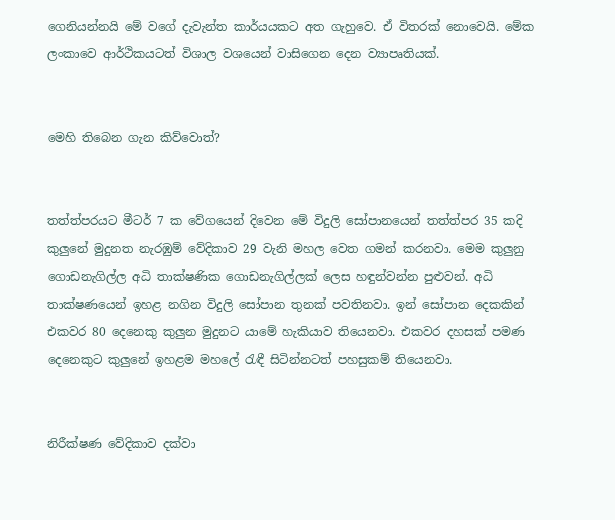ගෙනියන්නයි මේ වගේ දැවැන්ත කාර්යයකට අත ගැහුවෙ. ඒ විතරක් නොවෙයි. මේක ලංකාවෙ ආර්ථිකයටත් විශාල වශයෙන් වාසිගෙන දෙන ව්‍යාපෘතියක්.


මෙහි තිබෙන ගැන කිව්වොත්?


තත්ත්පරයට මීටර් 7 ක වේගයෙන් දිවෙන මේ විදුලි සෝපානයෙන් තත්ත්පර 35 කදි කුලුනේ මුදුනත නැරඹුම් වේදිකාව 29 වැනි මහල වෙත ගමන් කරනවා. මෙම කුලුනු ගොඩනැගිල්ල අධි තාක්ෂණික ගොඩනැගිල්ලක් ලෙස හඳුන්වන්න පුළුවන්. අධි තාක්ෂණයෙන් ඉහළ නගින විදුලි සෝපාන තුනක් පවතිනවා. ඉන් සෝපාන දෙකකින් එකවර 80 දෙනෙකු කුලුන මුදුනට යාමේ හැකියාව තියෙනවා. එකවර දහසක් පමණ දෙනෙකුට කුලුනේ ඉහළම මහලේ රැඳී සිටින්නටත් පහසුකම් තියෙනවා.


නිරීක්ෂණ වේදිකාව දක්වා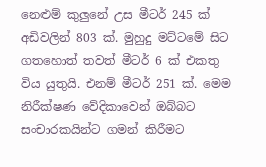නෙළුම් කුලුනේ උස මීටර් 245 ක් අඩිවලින් 803 ක්. මුහුදු මට්ටමේ සිට ගතහොත් තවත් මීටර් 6 ක් එකතු විය යුතුයි. එනම් මීටර් 251 ක්. මෙම නිරීක්ෂණ වේදිකාවෙන් ඔබ්බට සංචාරකයින්ට ගමන් කිරීමට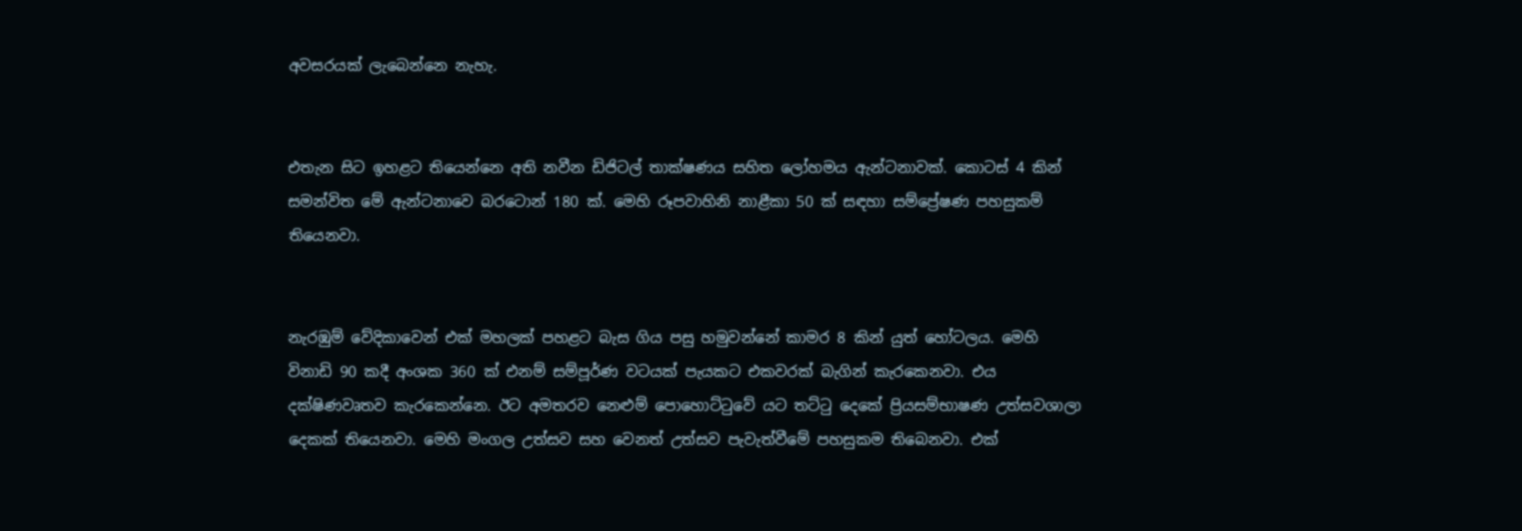අවසරයක් ලැබෙන්නෙ නැහැ.


එතැන සිට ඉහළට තියෙන්නෙ අති නවීන ඩිජිටල් තාක්ෂණය සහිත ලෝහමය ඇන්ටනාවක්. කොටස් 4 කින් සමන්විත මේ ඇන්ටනාවෙ බරටොන් 180 ක්. මෙහි රූපවාහිනි නාළීකා 50 ක් සඳහා සම්ප්‍රේෂණ පහසුකම් තියෙනවා.


නැරඹුම් වේදිකාවෙන් එක් මහලක් පහළට බැස ගිය පසු හමුවන්නේ කාමර 8 කින් යුත් හෝටලය. මෙහි විනාඩි 90 කදී අංශක 360 ක් එනම් සම්පූර්ණ වටයක් පැයකට එකවරක් බැගින් කැරකෙනවා. එය දක්ෂිණවෘතව කැරකෙන්නෙ. ඊට අමතරව නෙළුම් පොහොට්ටුවේ යට තට්ටු දෙකේ ප්‍රියසම්භාෂණ උත්සවශාලා දෙකක් තියෙනවා. මෙහි මංගල උත්සව සහ වෙනත් උත්සව පැවැත්වීමේ පහසුකම තිබෙනවා. එක්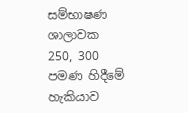සම්භාෂණ ශාලාවක 250, 300 පමණ හිදීමේ හැකියාව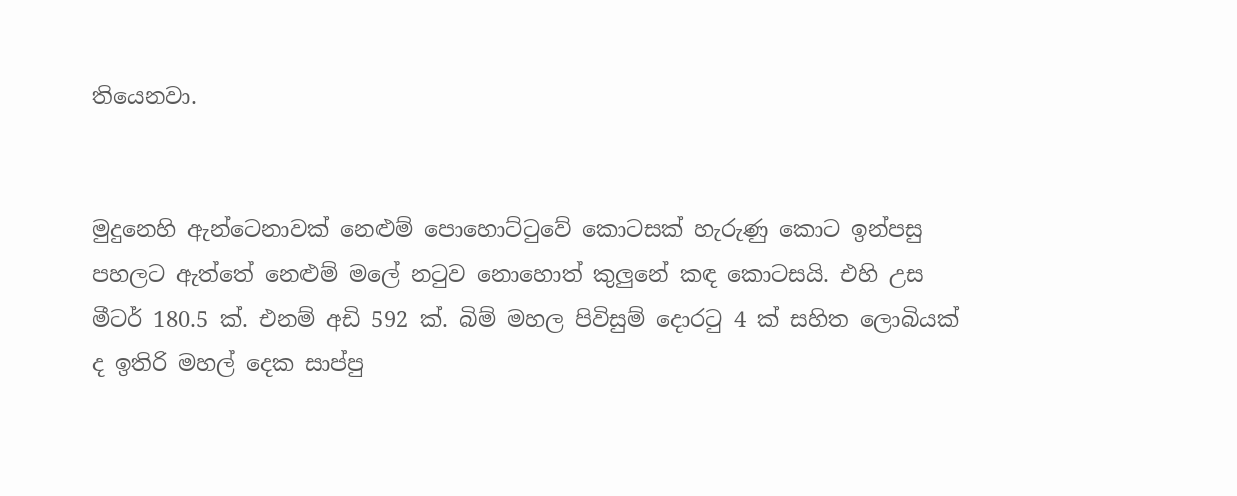තියෙනවා.


මුදුනෙහි ඇන්ටෙනාවක් නෙළුම් පොහොට්ටුවේ කොටසක් හැරුණු කොට ඉන්පසු පහලට ඇත්තේ නෙළුම් මලේ නටුව නොහොත් කුලුනේ කඳ කොටසයි. එහි උස මීටර් 180.5 ක්. එනම් අඩි 592 ක්. බිම් මහල පිවිසුම් දොරටු 4 ක් සහිත ලොබියක් ද ඉතිරි මහල් දෙක සාප්පු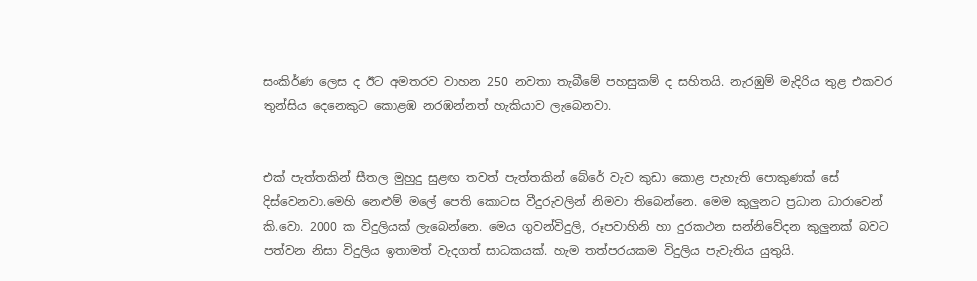සංකිර්ණ ලෙස ද ඊට අමතරව වාහන 250 නවතා තැබීමේ පහසුකම් ද සහිතයි. නැරඹුම් මැදිරිය තුළ එකවර තුන්සිය දෙනෙකුට කොළඹ නරඹන්නත් හැකියාව ලැබෙනවා.


එක් පැත්තකින් සීතල මුහුදු සුළඟ තවත් පැත්තකින් බේරේ වැව කුඩා කොළ පැහැති පොකුණක් සේ දිස්වෙනවා.මෙහි නෙළුම් මලේ පෙති කොටස වීදුරුවලින් නිමවා තිබෙන්නෙ. මෙම කුලුනට ප්‍රධාන ධාරාවෙන් කි.වො. 2000 ක විදුලියක් ලැබෙන්නෙ. මෙය ගුවන්විදුලි, රූපවාහිනි හා දුරකථන සන්නිවේදන කුලුනක් බවට පත්වන නිසා විදුලිය ඉතාමත් වැදගත් සාධකයක්. හැම තත්පරයකම විදුලිය පැවැතිය යුතුයි.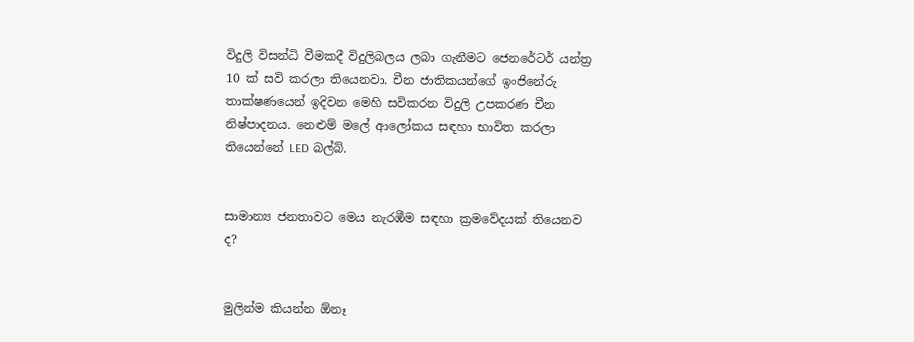විදුලි විසන්ධි වීමකදී විදුලිබලය ලබා ගැනීමට ජෙනරේටර් යන්ත්‍ර 10 ක් සවි කරලා තියෙනවා. චීන ජාතිකයන්ගේ ඉංජිනේරු තාක්ෂණයෙන් ඉදිවන මෙහි සවිකරන විදුලි උපකරණ චීන නිෂ්පාදනය. නෙළුම් මලේ ආලෝකය සඳහා භාවිත කරලා තියෙන්නේ LED බල්බ්.


සාමාන්‍ය ජනතාවට මෙය නැරඹීම සඳහා ක්‍රමවේදයක් තියෙනව ද?


මුලින්ම කියන්න ඕනෑ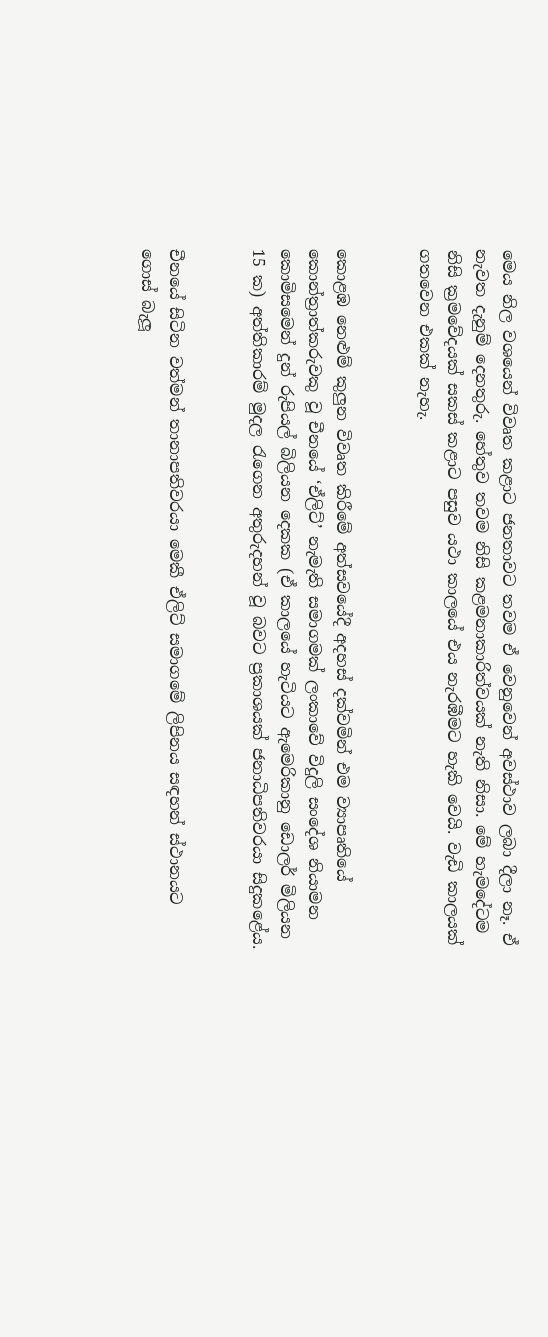මෙය නිල වශයෙන් විවෘත කළාට ජනතාවට තවම ඒ වෙනුවෙන් අවස්ථාව ලබා දීලා නෑ. ඒ නැවත දැනුම් දෙනතුරු. හේතුව තවම නිසි කළමනාකාරිත්වයක් නැති නිසා. මේ හැමදේටම නිසි ක්‍රමවේදයක් සකස් කළාට පසුව යථා කාලයේ එය නැරඹීමට හැකි වෙයි. වැඩි කාලයක් ගතවෙන එකක් නැහැ.


කොළඹ නෙළුම් කුලුන විවෘත කිරීමේ අත්සවයේදී අදහස් දක්වමින් එම ව්‍යාපෘතියේ කොන්ත්‍රාත්කරුවකු වූ චීනයේ ‘ඒලිට්’ නැමැති සමාගමක් ලංකාවේ විදුලි සංදේශ නියාමන කොමිසමෙන් දුන් රුපියල් බිලියන දෙකක (ඒ කාලයේ හැටියට ඇමෙරිකානු ඩොලර් මිලියන 15 ක) අත්තිකාරම් මුදල රැගෙන අතුරුදහන් වූ බවට ප්‍රකාශයක් ජනාධිපතිවරයා සිදුකළේය.


චීනයේ සිටින වත්මන් තානාපතිවරයා මෙකී ඒලිට් සමාගමේ ලිපිනය සඳහන් ස්ථානයට ගොස් බැලූ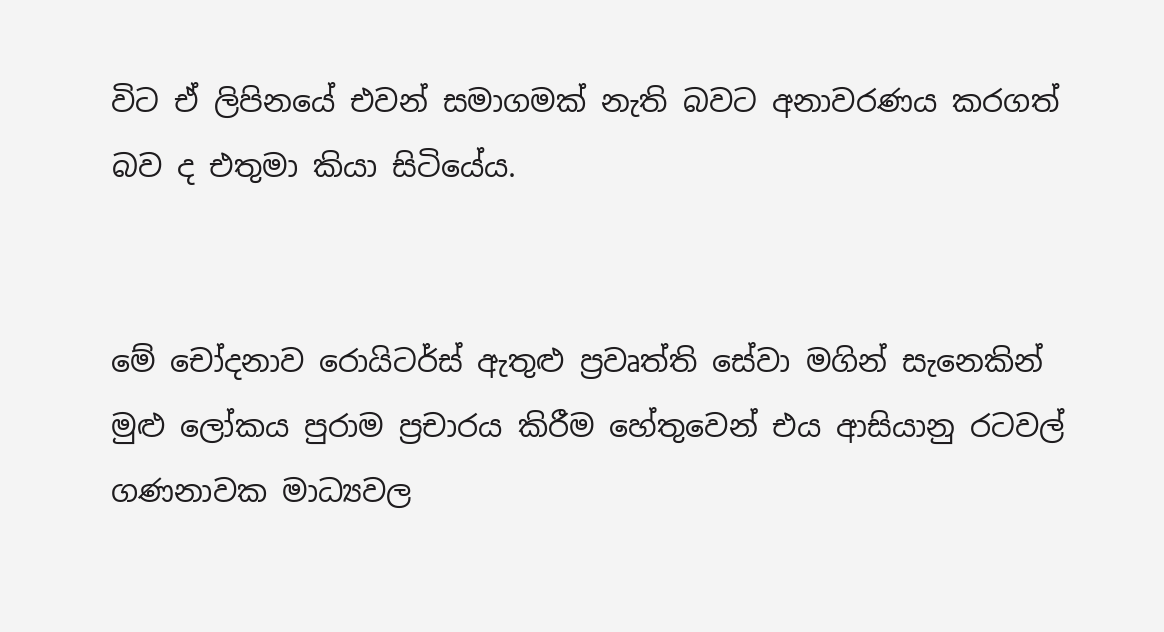විට ඒ ලිපිනයේ එවන් සමාගමක් නැති බවට අනාවරණය කරගත් බව ද එතුමා කියා සිටියේය.


මේ චෝදනාව රොයිටර්ස් ඇතුළු ප්‍රවෘත්ති සේවා මගින් සැනෙකින් මුළු ලෝකය පුරාම ප්‍රචාරය කිරීම හේතුවෙන් එය ආසියානු රටවල් ගණනාවක මාධ්‍යවල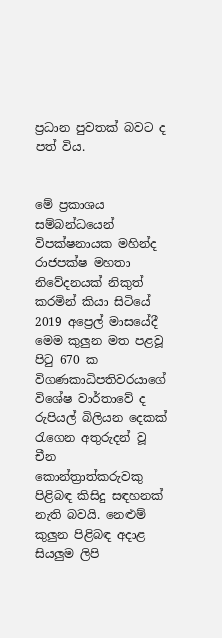ප්‍රධාන පුවතක් බවට ද පත් විය.


මේ ප්‍රකාශය සම්බන්ධයෙන් විපක්ෂනායක මහින්ද රාජපක්ෂ මහතා නිවේදනයක් නිකුත් කරමින් කියා සිටියේ 2019 අප්‍රෙල් මාසයේදී මෙම කුලුන මත පළවූ පිටු 670 ක විගණකාධිපතිවරයාගේ විශේෂ වාර්තාවේ ද රුපියල් බිලියන දෙකක් රැගෙන අතුරුදන් වූ චීන කොන්ත්‍රාත්කරුවකු පිළිබඳ කිසිදු සඳහනක් නැති බවයි. නෙළුම් කුලුන පිළිබඳ අද‌ාළ සියලුම ලිපි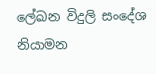ලේඛන විදුලි සංදේශ නියාමන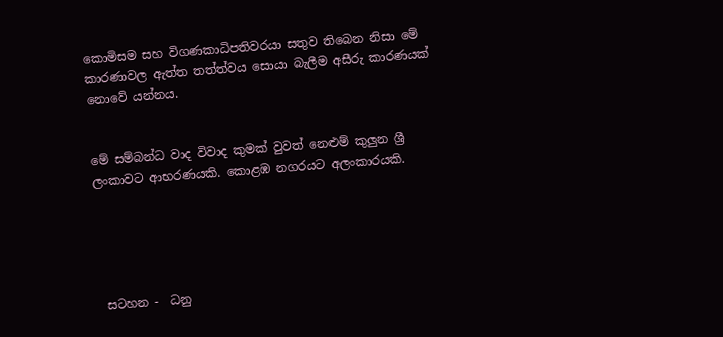කොමිසම සහ විගණකාධිපතිවරයා සතුව තිබෙන නිසා මේ කාරණාවල ඇත්ත තත්ත්වය සොයා බැලීම අසීරු කාරණයක් නොවේ යන්නය.


මේ සම්බන්ධ වාද විවාද කුමක් වුවත් නෙළුම් කුලුන ශ්‍රී ලංකාවට ආභරණයකි. කොළඹ නගරයට අලංකාරයකි.





 සටහන -  ධනු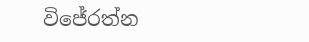විජේරත්න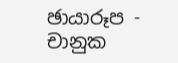ඡායාරූප - චානුක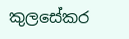කුලසේකර